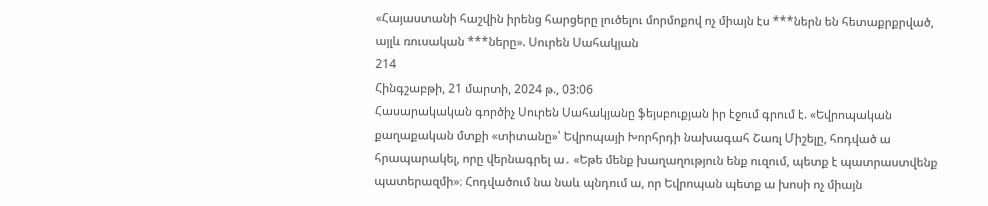«Հայաստանի հաշվին իրենց հարցերը լուծելու մորմոքով ոչ միայն էս ***ներն են հետաքրքրված, այլև ռուսական ***ները». Սուրեն Սահակյան
214
Հինգշաբթի, 21 մարտի, 2024 թ., 03:06
Հասարակական գործիչ Սուրեն Սահակյանը ֆեյսբուքյան իր էջում գրում է. «Եվրոպական քաղաքական մտքի «տիտանը»՝ Եվրոպայի Խորհրդի նախագահ Շառլ Միշելը, հոդված ա հրապարակել, որը վերնագրել ա․ «Եթե մենք խաղաղություն ենք ուզում, պետք է պատրաստվենք պատերազմի»։ Հոդվածում նա նաև պնդում ա, որ Եվրոպան պետք ա խոսի ոչ միայն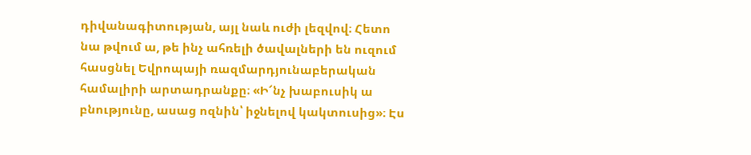դիվանագիտության, այլ նաև ուժի լեզվով։ Հետո նա թվում ա, թե ինչ ահռելի ծավալների են ուզում հասցնել Եվրոպայի ռազմարդյունաբերական համալիրի արտադրանքը։ «Ի՜նչ խաբուսիկ ա բնությունը, ասաց ոզնին՝ իջնելով կակտուսից»։ Էս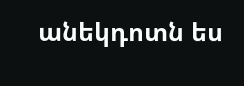անեկդոտն ես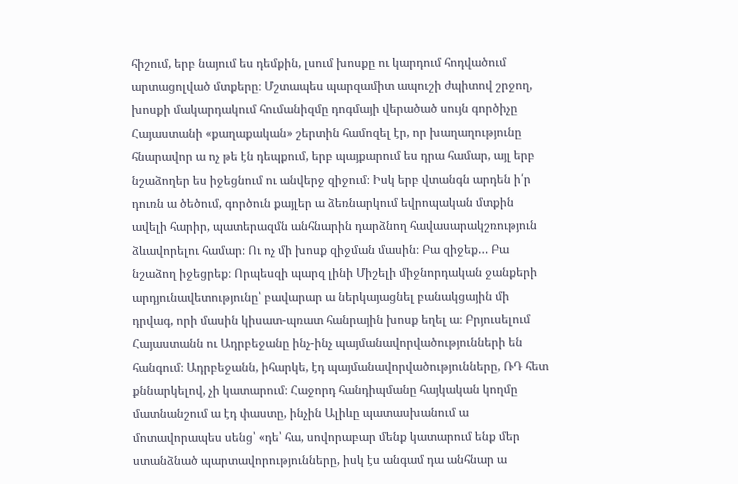հիշում, երբ նայում ես դեմքին, լսում խոսքը ու կարդում հոդվածում արտացոլված մտքերը։ Մշտապես պարզամիտ ապուշի ժպիտով շրջող, խոսքի մակարդակում հումանիզմը դոգմայի վերածած սույն գործիչը Հայաստանի «քաղաքական» շերտին համոզել էր, որ խաղաղությունը հնարավոր ա ոչ թե էն դեպքում, երբ պայքարում ես դրա համար, այլ երբ նշաձողեր ես իջեցնում ու անվերջ զիջում։ Իսկ երբ վտանգն արդեն ի՛ր դուռն ա ծեծում, գործուն քայլեր ա ձեռնարկում եվրոպական մտքին ավելի հարիր, պատերազմն անհնարին դարձնող հավասարակշռություն ձևավորելու համար։ Ու ոչ մի խոսք զիջման մասին։ Բա զիջեք… Բա նշաձող իջեցրեք։ Որպեսզի պարզ լինի Միշելի միջնորդական ջանքերի արդյունավետությունը՝ բավարար ա ներկայացնել բանակցային մի դրվագ, որի մասին կիսատ-պռատ հանրային խոսք եղել ա։ Բրյուսելում Հայաստանն ու Ադրբեջանը ինչ-ինչ պայմանավորվածությունների են հանգում։ Ադրբեջանն, իհարկե, էդ պայմանավորվածությունները, ՌԴ հետ քննարկելով, չի կատարում։ Հաջորդ հանդիպմանը հայկական կողմը մատնանշում ա էդ փաստը, ինչին Ալիևը պատասխանում ա մոտավորապես սենց՝ «դե՝ հա, սովորաբար մենք կատարում ենք մեր ստանձնած պարտավորությունները, իսկ էս անգամ դա անհնար ա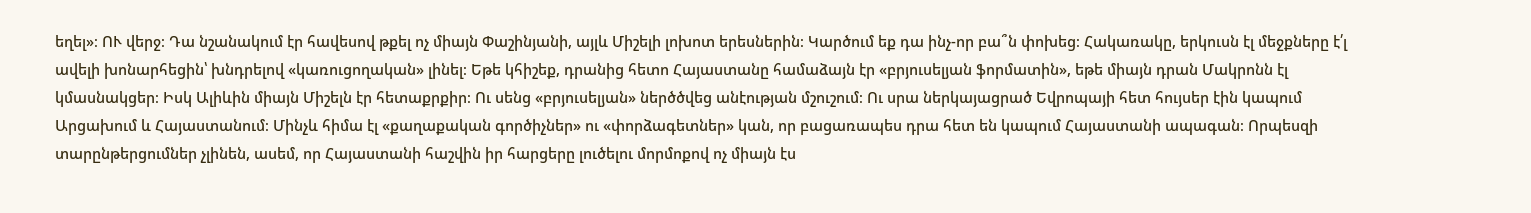եղել»։ ՈՒ վերջ։ Դա նշանակում էր հավեսով թքել ոչ միայն Փաշինյանի, այլև Միշելի լոխոտ երեսներին։ Կարծում եք դա ինչ-որ բա՞ն փոխեց։ Հակառակը, երկուսն էլ մեջքները է՛լ ավելի խոնարհեցին՝ խնդրելով «կառուցողական» լինել։ Եթե կհիշեք, դրանից հետո Հայաստանը համաձայն էր «բրյուսելյան ֆորմատին», եթե միայն դրան Մակրոնն էլ կմասնակցեր։ Իսկ Ալիևին միայն Միշելն էր հետաքրքիր։ Ու սենց «բրյուսելյան» ներծծվեց անէության մշուշում։ Ու սրա ներկայացրած Եվրոպայի հետ հույսեր էին կապում Արցախում և Հայաստանում։ Մինչև հիմա էլ «քաղաքական գործիչներ» ու «փորձագետներ» կան, որ բացառապես դրա հետ են կապում Հայաստանի ապագան։ Որպեսզի տարընթերցումներ չլինեն, ասեմ, որ Հայաստանի հաշվին իր հարցերը լուծելու մորմոքով ոչ միայն էս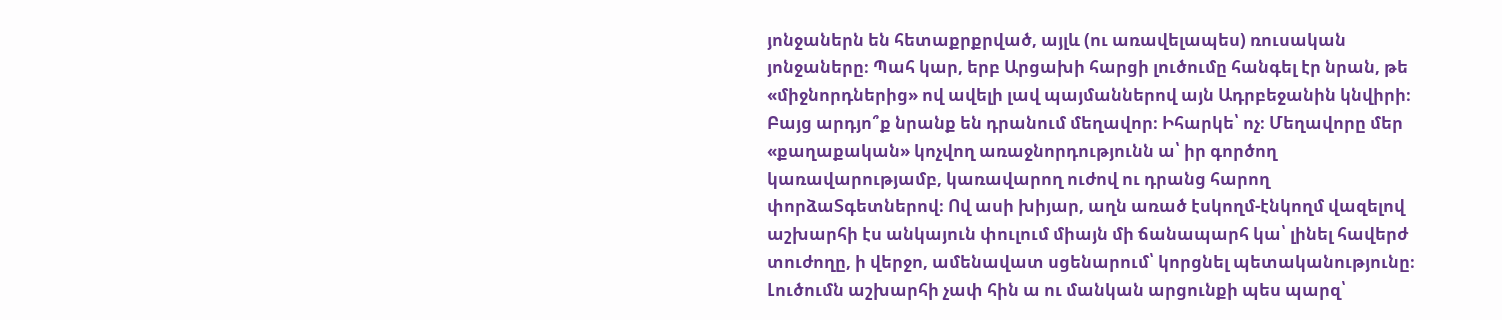յոնջաներն են հետաքրքրված, այլև (ու առավելապես) ռուսական յոնջաները։ Պահ կար, երբ Արցախի հարցի լուծումը հանգել էր նրան, թե «միջնորդներից» ով ավելի լավ պայմաններով այն Ադրբեջանին կնվիրի։ Բայց արդյո՞ք նրանք են դրանում մեղավոր։ Իհարկե՝ ոչ։ Մեղավորը մեր «քաղաքական» կոչվող առաջնորդությունն ա՝ իր գործող կառավարությամբ, կառավարող ուժով ու դրանց հարող փորձաՏգետներով։ Ով ասի խիյար, աղն առած էսկողմ-էնկողմ վազելով աշխարհի էս անկայուն փուլում միայն մի ճանապարհ կա՝ լինել հավերժ տուժողը, ի վերջո, ամենավատ սցենարում՝ կորցնել պետականությունը։ Լուծումն աշխարհի չափ հին ա ու մանկան արցունքի պես պարզ՝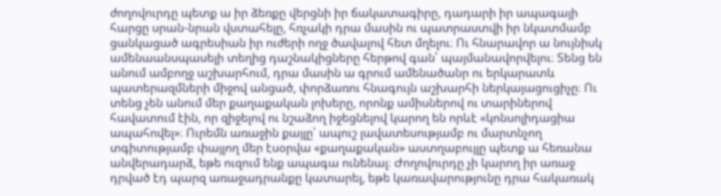ժողովուրդը պետք ա իր ձեռքը վերցնի իր ճակատագիրը, դադարի իր ապագայի հարցը սրան-նրան վստահելը, հռչակի դրա մասին ու պատրաստվի իր նկատմամբ ցանկացած ագրեսիան իր ուժերի ողջ ծավալով հետ մղելու։ Ու հնարավոր ա նույնիսկ ամենաանսպասելի տեղից դաշնակիցները հերթով գան՝ պայմանավորվելու։ Տենց են անում ամբողջ աշխարհում, դրա մասին ա գրում ամենածանր ու երկարատև պատերազմների միջով անցած, փորձառու հնագույն աշխարհի ներկայացուցիչը։ Ու տենց չեն անում մեր քաղաքական լոխերը, որոնք ամիսներով ու տարիներով հավատում էին, որ զիջելով ու նշաձող իջեցնելով կարող են որևէ «կոնսոլիդացիա ապահովել»։ Ուրեմն առաջին քայլը՝ ապուշ լավատեսությամբ ու մարտնչող տգիտությամբ փայլող մեր էսօրվա «քաղաքական» աստղաբույլը պետք ա հեռանա անվերադարձ, եթե ուզում ենք ապագա ունենալ։ Ժողովուրդը չի կարող իր առաջ դրված էդ պարզ առաջադրանքը կատարել, եթե կառավարությունը դրա հակառակ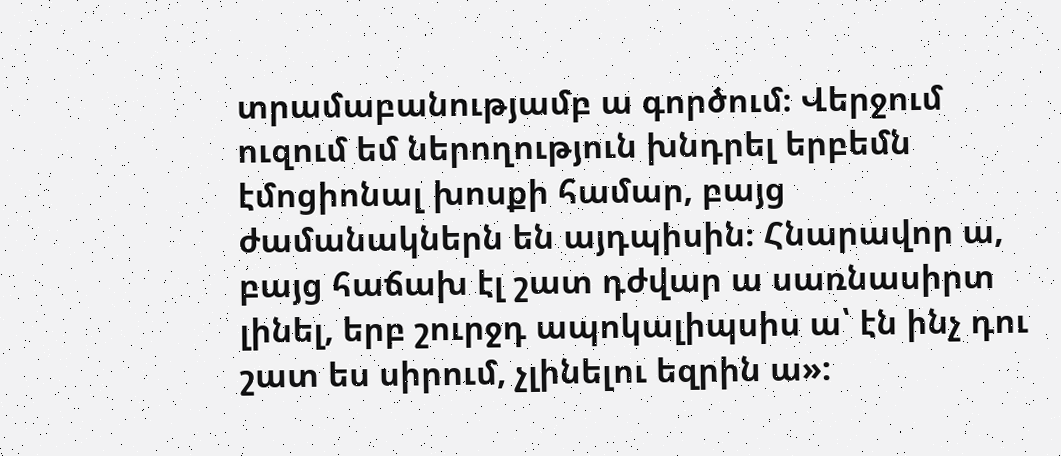տրամաբանությամբ ա գործում։ Վերջում ուզում եմ ներողություն խնդրել երբեմն էմոցիոնալ խոսքի համար, բայց ժամանակներն են այդպիսին։ Հնարավոր ա, բայց հաճախ էլ շատ դժվար ա սառնասիրտ լինել, երբ շուրջդ ապոկալիպսիս ա՝ էն ինչ դու շատ ես սիրում, չլինելու եզրին ա»: